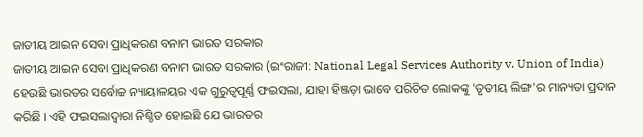ଜାତୀୟ ଆଇନ ସେବା ପ୍ରାଧିକରଣ ବନାମ ଭାରତ ସରକାର
ଜାତୀୟ ଆଇନ ସେବା ପ୍ରାଧିକରଣ ବନାମ ଭାରତ ସରକାର (ଇଂରାଜୀ: National Legal Services Authority v. Union of India) ହେଉଛି ଭାରତର ସର୍ବୋଚ୍ଚ ନ୍ୟାୟାଳୟର ଏକ ଗୁରୁତ୍ୱପୂର୍ଣ୍ଣ ଫଇସଲା, ଯାହା ହିଞ୍ଜଡ଼ା ଭାବେ ପରିଚିତ ଲୋକଙ୍କୁ 'ତୃତୀୟ ଲିଙ୍ଗ'ର ମାନ୍ୟତା ପ୍ରଦାନ କରିଛି । ଏହି ଫଇସଲାଦ୍ୱାରା ନିଶ୍ଚିତ ହୋଇଛି ଯେ ଭାରତର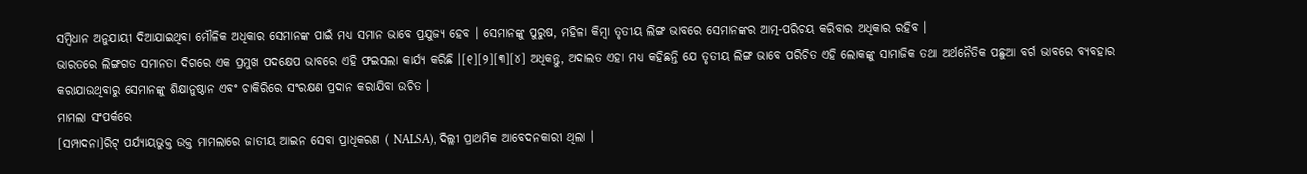ସମ୍ବିଧାନ ଅନୁଯାୟୀ ଦିଆଯାଇଥିବା ମୌଳିକ ଅଧିକାର ସେମାନଙ୍କ ପାଇଁ ମଧ୍ୟ ସମାନ ଭାବେ ପ୍ରଯୁଜ୍ୟ ହେବ । ସେମାନଙ୍କୁ ପୁରୁଷ, ମହିଳା କିମ୍ବା ତୃତୀୟ ଲିଙ୍ଗ ଭାବରେ ସେମାନଙ୍କର ଆତ୍ମ-ପରିଚୟ କରିବାର ଅଧିକାର ରହିବ ।
ଭାରତରେ ଲିଙ୍ଗଗତ ସମାନତା ଦିଗରେ ଏକ ପ୍ରମୁଖ ପଦକ୍ଷେପ ଭାବରେ ଏହି ଫଇସଲା କାର୍ଯ୍ୟ କରିଛି ।[୧][୨][୩][୪] ଅଧିକନ୍ତୁ, ଅଦାଲତ ଏହା ମଧ୍ୟ କହିଛନ୍ତି ଯେ ତୃତୀୟ ଲିଙ୍ଗ ଭାବେ ପରିଚିତ ଏହି ଲୋକଙ୍କୁ ସାମାଜିକ ତଥା ଅର୍ଥନୈତିକ ପଛୁଆ ବର୍ଗ ଭାବରେ ବ୍ୟବହାର କରାଯାଉଥିବାରୁ ସେମାନଙ୍କୁ ଶିକ୍ଷାନୁଷ୍ଠାନ ଏବଂ ଚାକିରିରେ ସଂରକ୍ଷଣ ପ୍ରଦାନ କରାଯିବା ଉଚିତ ।
ମାମଲା ସଂପର୍କରେ
[ସମ୍ପାଦନା]ରିଟ୍ ପର୍ଯ୍ୟାୟଭୁକ୍ତ ଉକ୍ତ ମାମଲାରେ ଜାତୀୟ ଆଇନ ସେବା ପ୍ରାଧିକରଣ ( NALSA), ଦିଲ୍ଲୀ ପ୍ରାଥମିକ ଆବେଦନକାରୀ ଥିଲା ।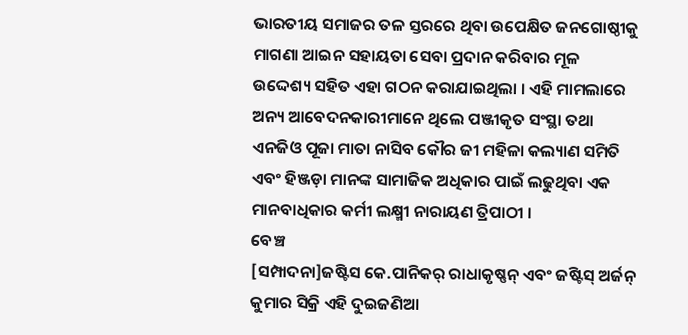ଭାରତୀୟ ସମାଜର ତଳ ସ୍ତରରେ ଥିବା ଉପେକ୍ଷିତ ଜନଗୋଷ୍ଠୀକୁ ମାଗଣା ଆଇନ ସହାୟତା ସେବା ପ୍ରଦାନ କରିବାର ମୂଳ ଉଦ୍ଦେଶ୍ୟ ସହିତ ଏହା ଗଠନ କରାଯାଇଥିଲା । ଏହି ମାମଲାରେ ଅନ୍ୟ ଆବେଦନକାରୀମାନେ ଥିଲେ ପଞ୍ଜୀକୃତ ସଂସ୍ଥା ତଥା ଏନଜିଓ ପୂଜା ମାତା ନାସିବ କୌର ଜୀ ମହିଳା କଲ୍ୟାଣ ସମିତି ଏବଂ ହିଞ୍ଜଡ଼ା ମାନଙ୍କ ସାମାଜିକ ଅଧିକାର ପାଇଁ ଲଢୁଥିବା ଏକ ମାନବାଧିକାର କର୍ମୀ ଲକ୍ଷ୍ମୀ ନାରାୟଣ ତ୍ରିପାଠୀ ।
ବେଞ୍ଚ
[ସମ୍ପାଦନା]ଜଷ୍ଟିସ କେ.ପାନିକର୍ ରାଧାକୃଷ୍ଣନ୍ ଏବଂ ଜଷ୍ଟିସ୍ ଅର୍ଜନ୍ କୁମାର ସିକ୍ରି ଏହି ଦୁଇଜଣିଆ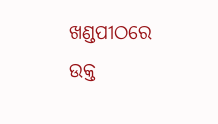ଖଣ୍ଡପୀଠରେ ଉକ୍ତ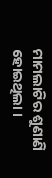ମାମଲାଟିର ଶୁଣାଣି ହୋଇଥିଲା ।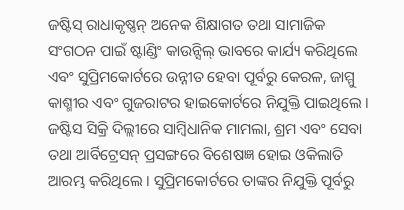ଜଷ୍ଟିସ୍ ରାଧାକୃଷ୍ଣନ୍ ଅନେକ ଶିକ୍ଷାଗତ ତଥା ସାମାଜିକ ସଂଗଠନ ପାଇଁ ଷ୍ଟାଣ୍ଡିଂ କାଉନ୍ସିଲ୍ ଭାବରେ କାର୍ଯ୍ୟ କରିଥିଲେ ଏବଂ ସୁପ୍ରିମକୋର୍ଟରେ ଉନ୍ନୀତ ହେବା ପୂର୍ବରୁ କେରଳ, ଜାମ୍ମୁ କାଶ୍ମୀର ଏବଂ ଗୁଜରାଟର ହାଇକୋର୍ଟରେ ନିଯୁକ୍ତି ପାଇଥିଲେ । ଜଷ୍ଟିସ ସିକ୍ରି ଦିଲ୍ଲୀରେ ସାମ୍ବିଧାନିକ ମାମଲା, ଶ୍ରମ ଏବଂ ସେବା ତଥା ଆର୍ବିଟ୍ରେସନ୍ ପ୍ରସଙ୍ଗରେ ବିଶେଷଜ୍ଞ ହୋଇ ଓକିଲାତି ଆରମ୍ଭ କରିଥିଲେ । ସୁପ୍ରିମକୋର୍ଟରେ ତାଙ୍କର ନିଯୁକ୍ତି ପୂର୍ବରୁ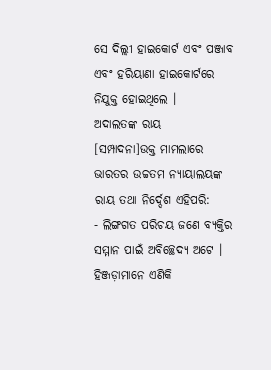ସେ ଦିଲ୍ଲୀ ହାଇକୋର୍ଟ ଏବଂ ପଞ୍ଜାବ ଏବଂ ହରିୟାଣା ହାଇକୋର୍ଟରେ ନିଯୁକ୍ତ ହୋଇଥିଲେ ।
ଅଦାଲତଙ୍କ ରାୟ
[ସମ୍ପାଦନା]ଉକ୍ତ ମାମଲାରେ ଭାରତର ଉଚ୍ଚତମ ନ୍ୟାୟାଲୟଙ୍କ ରାୟ ତଥା ନିର୍ଦ୍ଦେଶ ଏହିପରି:
- ଲିଙ୍ଗଗତ ପରିଚୟ ଜଣେ ବ୍ୟକ୍ତିର ସମ୍ମାନ ପାଇଁ ଅବିଚ୍ଛେଦ୍ୟ ଅଟେ । ହିଞ୍ଜଡ଼ାମାନେ ଏଣିକି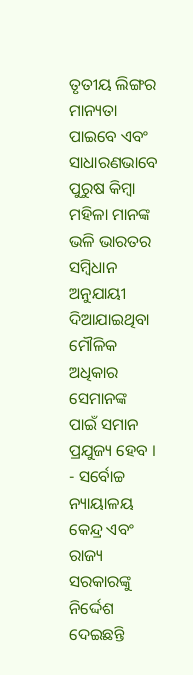ତୃତୀୟ ଲିଙ୍ଗର ମାନ୍ୟତା ପାଇବେ ଏବଂ ସାଧାରଣଭାବେ ପୁରୁଷ କିମ୍ବା ମହିଳା ମାନଙ୍କ ଭଳି ଭାରତର ସମ୍ବିଧାନ ଅନୁଯାୟୀ ଦିଆଯାଇଥିବା ମୌଳିକ ଅଧିକାର ସେମାନଙ୍କ ପାଇଁ ସମାନ ପ୍ରଯୁଜ୍ୟ ହେବ ।
- ସର୍ବୋଚ୍ଚ ନ୍ୟାୟାଳୟ କେନ୍ଦ୍ର ଏବଂ ରାଜ୍ୟ ସରକାରଙ୍କୁ ନିର୍ଦ୍ଦେଶ ଦେଇଛନ୍ତି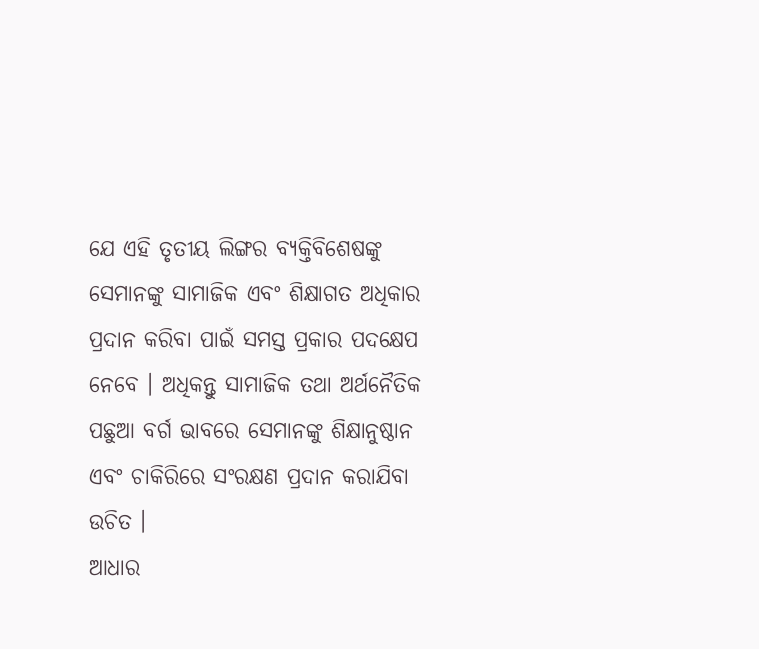ଯେ ଏହି ତୃତୀୟ ଲିଙ୍ଗର ବ୍ୟକ୍ତିବିଶେଷଙ୍କୁ ସେମାନଙ୍କୁ ସାମାଜିକ ଏବଂ ଶିକ୍ଷାଗତ ଅଧିକାର ପ୍ରଦାନ କରିବା ପାଇଁ ସମସ୍ତ ପ୍ରକାର ପଦକ୍ଷେପ ନେବେ । ଅଧିକନ୍ତୁ ସାମାଜିକ ତଥା ଅର୍ଥନୈତିକ ପଛୁଆ ବର୍ଗ ଭାବରେ ସେମାନଙ୍କୁ ଶିକ୍ଷାନୁଷ୍ଠାନ ଏବଂ ଚାକିରିରେ ସଂରକ୍ଷଣ ପ୍ରଦାନ କରାଯିବା ଉଚିତ ।
ଆଧାର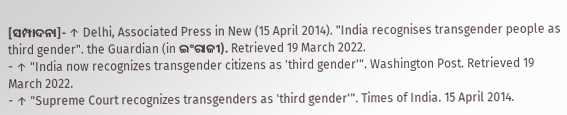[ସମ୍ପାଦନା]- ↑ Delhi, Associated Press in New (15 April 2014). "India recognises transgender people as third gender". the Guardian (in ଇଂରାଜୀ). Retrieved 19 March 2022.
- ↑ "India now recognizes transgender citizens as 'third gender'". Washington Post. Retrieved 19 March 2022.
- ↑ "Supreme Court recognizes transgenders as 'third gender'". Times of India. 15 April 2014.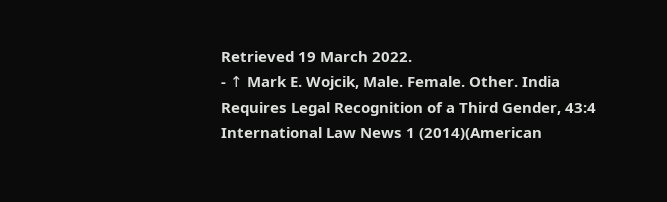Retrieved 19 March 2022.
- ↑ Mark E. Wojcik, Male. Female. Other. India Requires Legal Recognition of a Third Gender, 43:4 International Law News 1 (2014)(American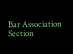Bar Association Section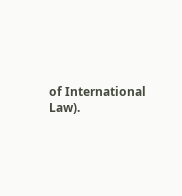of International Law).